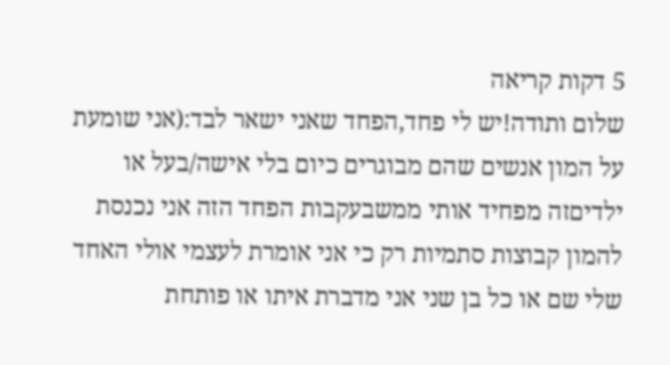5 דקות קריאה
שלום ותודה!יש לי פחד,הפחד שאני ישאר לבד:(אני שומעת על המון אנשים שהם מבוגרים כיום בלי אישה/בעל או ילדיםזה מפחיד אותי ממשבעקבות הפחד הזה אני נכנסת להמון קבוצות סתמיות רק כי אני אומרת לעצמי אולי האחד שלי שם או כל בן שני אני מדברת איתו או פותחת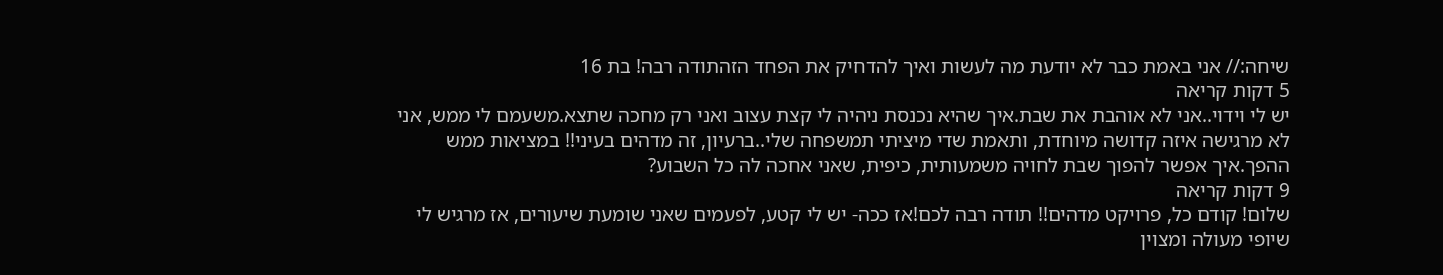שיחה:// אני באמת כבר לא יודעת מה לעשות ואיך להדחיק את הפחד הזהתודה רבה! בת 16
5 דקות קריאה
יש לי וידוי..אני לא אוהבת את שבת.איך שהיא נכנסת ניהיה לי קצת עצוב ואני רק מחכה שתצא.משעמם לי ממש, אני לא מרגישה איזה קדושה מיוחדת, ותאמת שדי מיציתי תמשפחה שלי..ברעיון, זה מדהים בעיני!! במציאות ממש ההפך.איך אפשר להפוך שבת לחויה משמעותית, כיפית, שאני אחכה לה כל השבוע?
9 דקות קריאה
שלום! קודם כל, פרויקט מדהים!! תודה רבה לכם!אז ככה- יש לי קטע, לפעמים שאני שומעת שיעורים, אז מרגיש לי שיופי מעולה ומצוין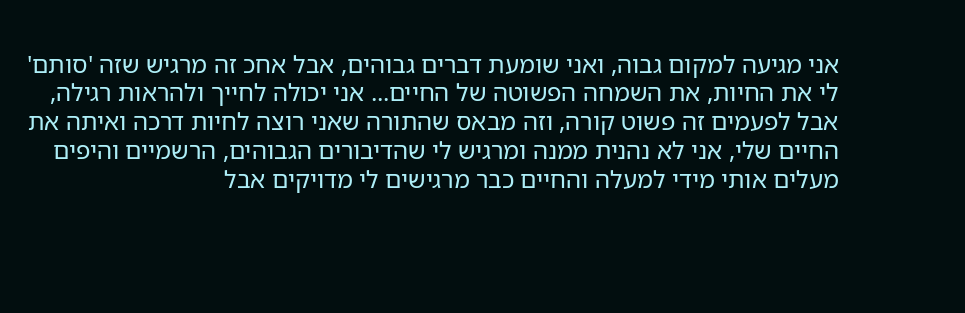אני מגיעה למקום גבוה, ואני שומעת דברים גבוהים, אבל אחכ זה מרגיש שזה 'סותם' לי את החיות, את השמחה הפשוטה של החיים... אני יכולה לחייך ולהראות רגילה, אבל לפעמים זה פשוט קורה, וזה מבאס שהתורה שאני רוצה לחיות דרכה ואיתה את החיים שלי, אני לא נהנית ממנה ומרגיש לי שהדיבורים הגבוהים, הרשמיים והיפים מעלים אותי מידי למעלה והחיים כבר מרגישים לי מדויקים אבל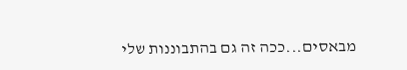מבאסים...ככה זה גם בהתבוננות שלי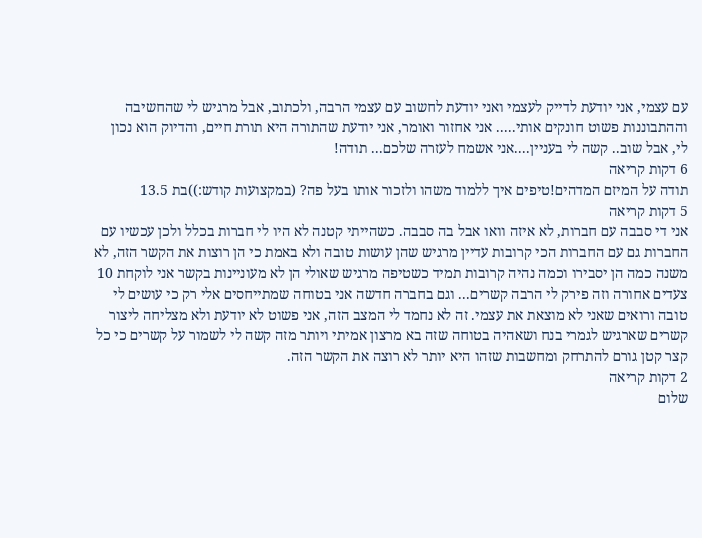עם עצמי, אני יודעת לדייק לעצמי ואני יודעת לחשוב עם עצמי הרבה, ולכתוב, אבל מרגיש לי שהחשיבה וההתבוננות פשוט חונקים אותי..... אני אחזור ואומר, אני יודעת שהתורה היא תורת חיים, והדיוק הוא נכון לי, אבל שוב.. קשה לי בעניין....אני אשמח לעזרה שלכם... תודה!
6 דקות קריאה
תודה על המיזם המדהים!טיפים איך ללמוד משהו ולזכור אותו בעל פה? (במקצועות קודש:))בת 13.5
5 דקות קריאה
אני די סבבה עם חברות, לא איזה וואו אבל בה סבבה. כשהייתי קטנה לא היו לי חברות בכלל ולכן עכשיו עם החברות גם עם החברות הכי קרובות עדיין מרגיש שהן עושות טובה ולא באמת כי הן רוצות את הקשר הזה, לא משנה כמה הן יסבירו וכמה נהיה קרובות תמיד כשטיפה מרגיש שאולי הן לא מעוניינות בקשר אני לוקחת 10 צעדים אחורה וזה פירק לי הרבה קשרים... וגם בחברה חדשה אני בטוחה שמתייחסים אלי רק כי עושים לי טובה ורואים שאני לא מוצאת את עצמי. זה לא נחמד לי המצב הזה, אני פשוט לא יודעת ולא מצליחה ליצור קשרים שארגיש לגמרי בנח ושאהיה בטוחה שזה בא מרצון אמיתי ויותר מזה קשה לי לשמור על קשרים כי כל קצר קטן גורם להתרחק ומחשבות שזהו היא יותר לא רוצה את הקשר הזה.
2 דקות קריאה
שלום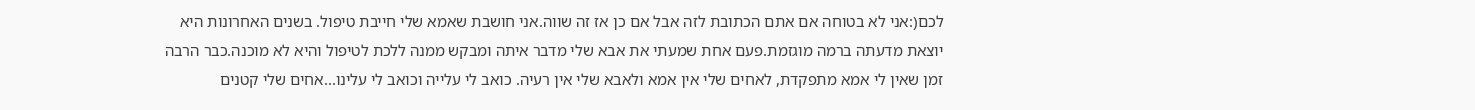לכם(:אני לא בטוחה אם אתם הכתובת לזה אבל אם כן אז זה שווה.אני חושבת שאמא שלי חייבת טיפול. בשנים האחרונות היא יוצאת מדעתה ברמה מוגזמת.פעם אחת שמעתי את אבא שלי מדבר איתה ומבקש ממנה ללכת לטיפול והיא לא מוכנה.כבר הרבה זמן שאין לי אמא מתפקדת, לאחים שלי אין אמא ולאבא שלי אין רעיה. כואב לי עלייה וכואב לי עלינו...אחים שלי קטנים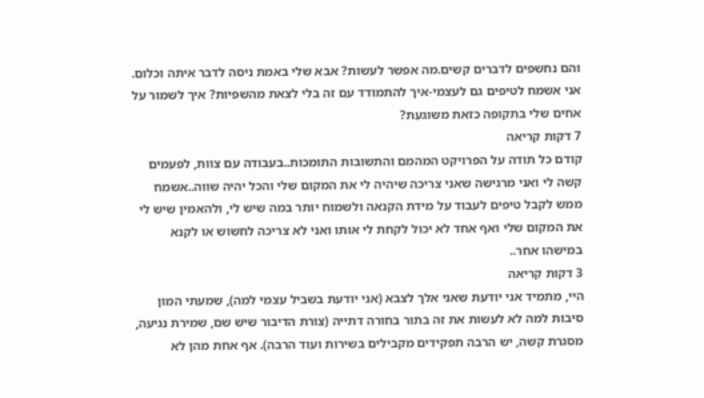והם נחשפים לדברים קשים.מה אפשר לעשות? אבא שלי באמת ניסה לדבר איתה וכלום. אני אשמח לטיפים גם לעצמי-איך להתמודד עם זה בלי לצאת מהשפיות? איך לשמור על אחים שלי בתקופה כזאת משוגעת?
7 דקות קריאה
קודם כל תודה על הפרויקט המהמם והתשובות התומכות..בעבודה עם צוות, לפעמים קשה לי ואני מרגישה שאני צריכה שיהיה לי את המקום שלי והכל יהיה שווה..אשמח ממש לקבל טיפים לעבוד על מידת הקנאה ולשמוח יותר במה שיש לי, ולהאמין שיש לי את המקום שלי ואף אחד לא יכול לקחת לי אותו ואני לא צריכה לחשוש או לקנא במישהו אחר..
3 דקות קריאה
היי, מתמיד אני יודעת שאני אלך לצבא (אני יודעת בשביל עצמי למה), שמעתי המון סיבות למה לא לעשות את זה בתור בחורה דתייה (צורת הדיבור שיש שם, שמירת נגיעה, מסגרת קשה, יש הרבה תפקידים מקבילים בשירות ועוד הרבה). אף אחת מהן לא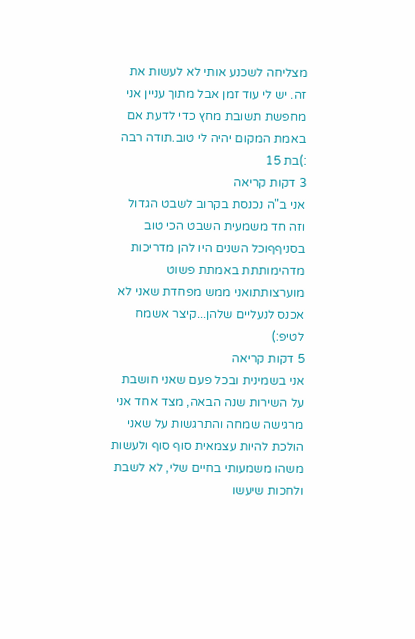מצליחה לשכנע אותי לא לעשות את זה. יש לי עוד זמן אבל מתוך עניין אני מחפשת תשובת מחץ כדי לדעת אם באמת המקום יהיה לי טוב.תודה רבה :)בת 15
3 דקות קריאה
אני ב"ה נכנסת בקרוב לשבט הגדול וזה חד משמעית השבט הכי טוב בסניףףוכל השנים היו להן מדריכות מדהימותתת באמתת פשוט מוערצותתואני ממש מפחדת שאני לא אכנס לנעליים שלהן...קיצר אשמח לטיפ:)
5 דקות קריאה
אני בשמינית ובכל פעם שאני חושבת על השירות שנה הבאה, מצד אחד אני מרגישה שמחה והתרגשות על שאני הולכת להיות עצמאית סוף סוף ולעשות משהו משמעותי בחיים שלי, לא לשבת ולחכות שיעשו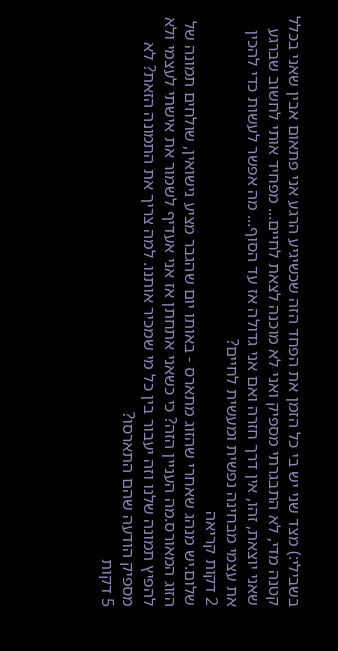בשבילי:) מצד שני יש בי כל הזמן את הפחד הזה שכשיגיע הרגע אני פתאום אבין שאני בכלל קטנה מדי, לא התבגרתי מספיק ואני לא מוכנה לצאת לחיים... מפחיד אותי לחשוב שברגע שאני יוצאת, זהו, אין דרך חזרה ואם אני גדולה אז עד הסוף... מה אפשר לעשות כדי להכין את עצמי מבחינה נפשית ומעשית לחיים?
2 דקות קריאה
שלום.יש מנהג שאחרי שהזוג מתארס - באותו יום שהגבר מציע נישואין, שולחים תמונה של הזוג המאורס.מה העניין הזה? כי כשאני אתחתן אז אני אעדיף לשמור את אישתי לעצמי ולא להפיץ תמונה שלנו וזה יעבור בין כל מי שמכיר אותנו. למה צריך את התמונה הזאת? לא מספיק הודעה שהם התארסו?
5 דקות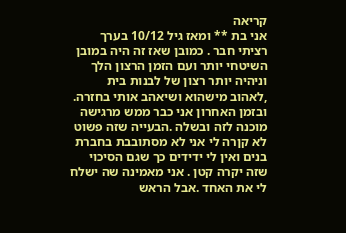קריאה
אני בת ** ומאז גיל 10/12 בערך רציתי חבר . כמובן שאז זה היה במובן השיטחי יותר ועם הזמן הרצון הלך וניהיה יותר רצון של לבנות בית ,לאהוב מישהוא ושיאהב אותי בחזרה. ובזמן האחרון אני כבר ממש מרגישה מוכנה לזה ובשלה .הבעייה שזה פשוט לא קןרה לי אני לא מסתובבת בחברת בנים ואין לי ידידים כך שגם הסיכוי שזה יקרה קטן . אני מאמינה שה ישלח לי את האחד .אבל הראש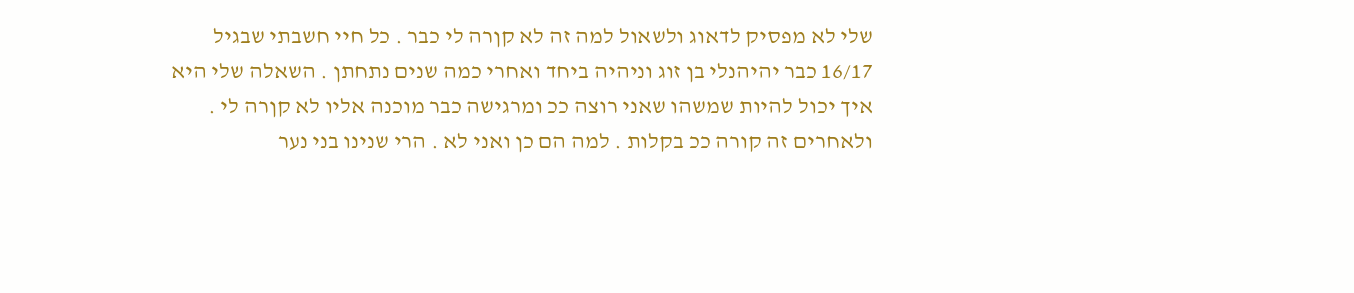שלי לא מפסיק לדאוג ולשאול למה זה לא קןרה לי כבר . כל חיי חשבתי שבגיל 16/17 כבר יהיהנלי בן זוג וניהיה ביחד ואחרי כמה שנים נתחתן . השאלה שלי היא איך יכול להיות שמשהו שאני רוצה ככ ומרגישה כבר מוכנה אליו לא קןרה לי . ולאחרים זה קורה ככ בקלות . למה הם כן ואני לא . הרי שנינו בני נער